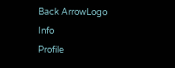Back ArrowLogo
Info
Profile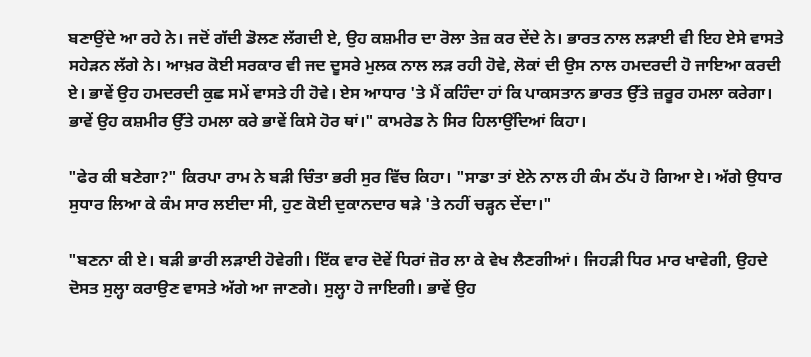ਬਣਾਉਂਦੇ ਆ ਰਹੇ ਨੇ। ਜਦੋਂ ਗੱਦੀ ਡੋਲਣ ਲੱਗਦੀ ਏ, ਉਹ ਕਸ਼ਮੀਰ ਦਾ ਰੋਲਾ ਤੇਜ਼ ਕਰ ਦੇਂਦੇ ਨੇ। ਭਾਰਤ ਨਾਲ ਲੜਾਈ ਵੀ ਇਹ ਏਸੇ ਵਾਸਤੇ ਸਹੇੜਨ ਲੱਗੇ ਨੇ। ਆਖ਼ਰ ਕੋਈ ਸਰਕਾਰ ਵੀ ਜਦ ਦੂਸਰੇ ਮੁਲਕ ਨਾਲ ਲੜ ਰਹੀ ਹੋਵੇ, ਲੋਕਾਂ ਦੀ ਉਸ ਨਾਲ ਹਮਦਰਦੀ ਹੋ ਜਾਇਆ ਕਰਦੀ ਏ। ਭਾਵੇਂ ਉਹ ਹਮਦਰਦੀ ਕੁਛ ਸਮੇਂ ਵਾਸਤੇ ਹੀ ਹੋਵੇ। ਏਸ ਆਧਾਰ 'ਤੇ ਮੈਂ ਕਹਿੰਦਾ ਹਾਂ ਕਿ ਪਾਕਸਤਾਨ ਭਾਰਤ ਉੱਤੇ ਜ਼ਰੂਰ ਹਮਲਾ ਕਰੇਗਾ। ਭਾਵੇਂ ਉਹ ਕਸ਼ਮੀਰ ਉੱਤੇ ਹਮਲਾ ਕਰੇ ਭਾਵੇਂ ਕਿਸੇ ਹੋਰ ਥਾਂ।" ਕਾਮਰੇਡ ਨੇ ਸਿਰ ਹਿਲਾਉਂਦਿਆਂ ਕਿਹਾ।

"ਫੇਰ ਕੀ ਬਣੇਗਾ?" ਕਿਰਪਾ ਰਾਮ ਨੇ ਬੜੀ ਚਿੰਤਾ ਭਰੀ ਸੁਰ ਵਿੱਚ ਕਿਹਾ। "ਸਾਡਾ ਤਾਂ ਏਨੇ ਨਾਲ ਹੀ ਕੰਮ ਠੱਪ ਹੋ ਗਿਆ ਏ। ਅੱਗੇ ਉਧਾਰ ਸੁਧਾਰ ਲਿਆ ਕੇ ਕੰਮ ਸਾਰ ਲਈਦਾ ਸੀ, ਹੁਣ ਕੋਈ ਦੁਕਾਨਦਾਰ ਥੜੇ 'ਤੇ ਨਹੀਂ ਚੜ੍ਹਨ ਦੇਂਦਾ।"

"ਬਣਨਾ ਕੀ ਏ। ਬੜੀ ਭਾਰੀ ਲੜਾਈ ਹੋਵੇਗੀ। ਇੱਕ ਵਾਰ ਦੋਵੇਂ ਧਿਰਾਂ ਜ਼ੋਰ ਲਾ ਕੇ ਵੇਖ ਲੈਣਗੀਆਂ। ਜਿਹੜੀ ਧਿਰ ਮਾਰ ਖਾਵੇਗੀ, ਉਹਦੇ ਦੋਸਤ ਸੁਲ੍ਹਾ ਕਰਾਉਣ ਵਾਸਤੇ ਅੱਗੇ ਆ ਜਾਣਗੇ। ਸੁਲ੍ਹਾ ਹੋ ਜਾਇਗੀ। ਭਾਵੇਂ ਉਹ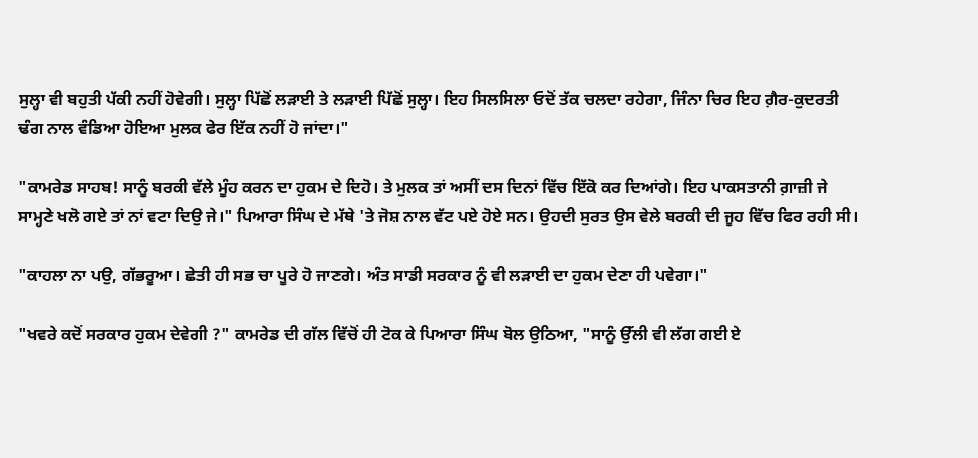ਸੁਲ੍ਹਾ ਵੀ ਬਹੁਤੀ ਪੱਕੀ ਨਹੀਂ ਹੋਵੇਗੀ। ਸੁਲ੍ਹਾ ਪਿੱਛੋਂ ਲੜਾਈ ਤੇ ਲੜਾਈ ਪਿੱਛੋਂ ਸੁਲ੍ਹਾ। ਇਹ ਸਿਲਸਿਲਾ ਓਦੋਂ ਤੱਕ ਚਲਦਾ ਰਹੇਗਾ, ਜਿੰਨਾ ਚਿਰ ਇਹ ਗ਼ੈਰ-ਕੁਦਰਤੀ ਢੰਗ ਨਾਲ ਵੰਡਿਆ ਹੋਇਆ ਮੁਲਕ ਫੇਰ ਇੱਕ ਨਹੀਂ ਹੋ ਜਾਂਦਾ।"

"ਕਾਮਰੇਡ ਸਾਹਬ! ਸਾਨੂੰ ਬਰਕੀ ਵੱਲੇ ਮੂੰਹ ਕਰਨ ਦਾ ਹੁਕਮ ਦੇ ਦਿਹੋ। ਤੇ ਮੁਲਕ ਤਾਂ ਅਸੀਂ ਦਸ ਦਿਨਾਂ ਵਿੱਚ ਇੱਕੋ ਕਰ ਦਿਆਂਗੇ। ਇਹ ਪਾਕਸਤਾਨੀ ਗ਼ਾਜ਼ੀ ਜੇ ਸਾਮ੍ਹਣੇ ਖਲੋ ਗਏ ਤਾਂ ਨਾਂ ਵਟਾ ਦਿਉ ਜੇ।" ਪਿਆਰਾ ਸਿੰਘ ਦੇ ਮੱਥੇ 'ਤੇ ਜੋਸ਼ ਨਾਲ ਵੱਟ ਪਏ ਹੋਏ ਸਨ। ਉਹਦੀ ਸੁਰਤ ਉਸ ਵੇਲੇ ਬਰਕੀ ਦੀ ਜੂਹ ਵਿੱਚ ਫਿਰ ਰਹੀ ਸੀ।

"ਕਾਹਲਾ ਨਾ ਪਉ, ਗੱਭਰੂਆ। ਛੇਤੀ ਹੀ ਸਭ ਚਾ ਪੂਰੇ ਹੋ ਜਾਣਗੇ। ਅੰਤ ਸਾਡੀ ਸਰਕਾਰ ਨੂੰ ਵੀ ਲੜਾਈ ਦਾ ਹੁਕਮ ਦੇਣਾ ਹੀ ਪਵੇਗਾ।"

"ਖਵਰੇ ਕਦੋਂ ਸਰਕਾਰ ਹੁਕਮ ਦੇਵੇਗੀ ?" ਕਾਮਰੇਡ ਦੀ ਗੱਲ ਵਿੱਚੋਂ ਹੀ ਟੋਕ ਕੇ ਪਿਆਰਾ ਸਿੰਘ ਬੋਲ ਉਠਿਆ, "ਸਾਨੂੰ ਉੱਲੀ ਵੀ ਲੱਗ ਗਈ ਏ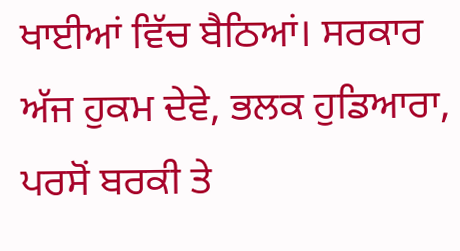ਖਾਈਆਂ ਵਿੱਚ ਬੈਠਿਆਂ। ਸਰਕਾਰ ਅੱਜ ਹੁਕਮ ਦੇਵੇ, ਭਲਕ ਹੁਡਿਆਰਾ, ਪਰਸੋਂ ਬਰਕੀ ਤੇ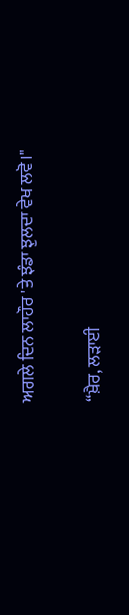ਅਗਲੇ ਦਿਨ ਲਾਹੌਰ 'ਤੇ ਝੰਡਾ ਝੁਲਦਾ ਵੇਖ ਲਵੋ।"

“ਖ਼ੈਰ, ਲੜਾਈ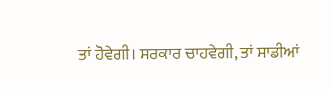ਤਾਂ ਹੋਵੇਗੀ। ਸਰਕਾਰ ਚਾਹਵੇਗੀ, ਤਾਂ ਸਾਡੀਆਂ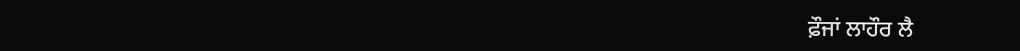ਫ਼ੌਜਾਂ ਲਾਹੌਰ ਲੈ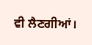ਵੀ ਲੈਣਗੀਆਂ।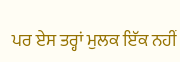ਪਰ ਏਸ ਤਰ੍ਹਾਂ ਮੁਲਕ ਇੱਕ ਨਹੀਂ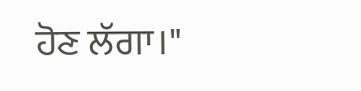ਹੋਣ ਲੱਗਾ।"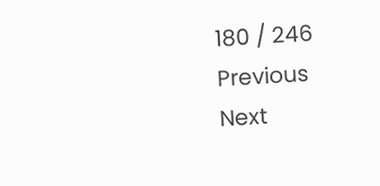180 / 246
Previous
Next